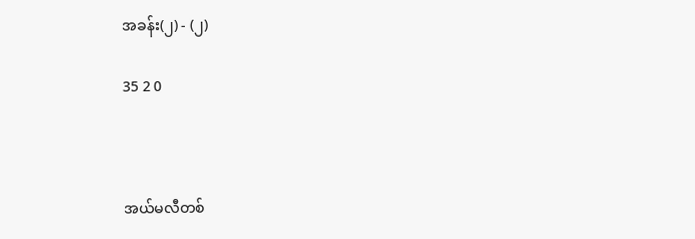အခန်း(၂) - (၂)

35 2 0



အယ်မလီတစ်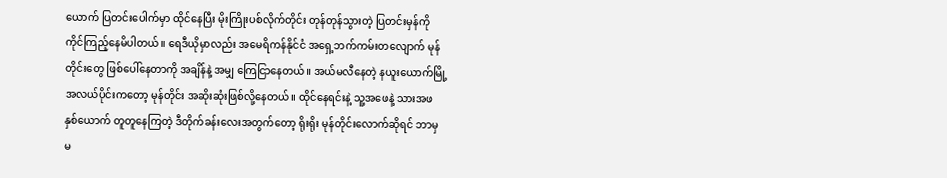ယောက် ပြတင်းပေါက်မှာ ထိုင်နေပြီး မိုးကြိုးပစ်လိုက်တိုင်း တုန်တုန်သွားတဲ့ ပြတင်းမှန်ကို ကိုင်ကြည့်နေမိပါတယ်။ ရေဒီယိုမှာလည်း အမေရိကန်နိုင်ငံ အရှေ့ဘက်ကမ်းတလျောက် မုန်တိုင်းတွေ ဖြစ်ပေါ်နေတာကို အချိန်နဲ့ အမျှ ကြေငြာနေတယ်။ အယ်မလီနေတဲ့ နယူးယောက်မြို့ အလယ်ပိုင်းကတော့ မုန်တိုင်း အဆိုးဆုံးဖြစ်လို့နေတယ်။ ထိုင်နေရင်းနဲ့ သူ့အဖေနဲ့ သားအဖ နှစ်ယောက် တူတူနေကြတဲ့ ဒီတိုက်ခန်းလေးအတွက်တော့ ရိုးရိုး မုန်တိုင်းလောက်ဆိုရင် ဘာမှ မ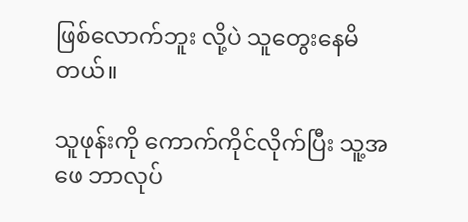ဖြစ်လောက်ဘူး လို့ပဲ သူတွေးနေမိတယ်။

သူဖုန်းကို ကောက်ကိုင်လိုက်ပြီး သူ့အဖေ ဘာလုပ်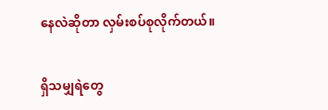နေလဲဆိုတာ လှမ်းစပ်စုလိုက်တယ်။

ရှိသမျှရဲတွေ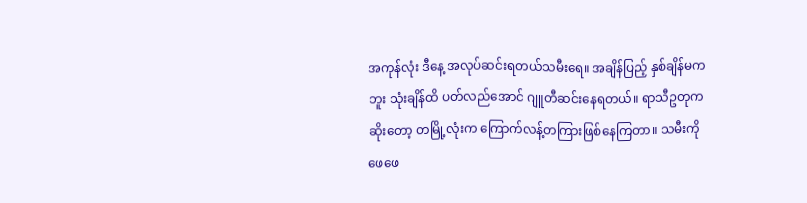အကုန်လုံး ဒီနေ့ အလုပ်ဆင်းရတယ်သမီးရေ။ အချိန်ပြည့် နှစ်ချိန်မကဘူး သုံးချိန်ထိ ပတ်လည်အောင် ဂျူတီဆင်းနေရတယ်။ ရာသီဥတုကဆိုးတော့ တမြို့လုံးက ကြောက်လန့်တကြားဖြစ်နေကြတာ။ သမီးကို ဖေဖေ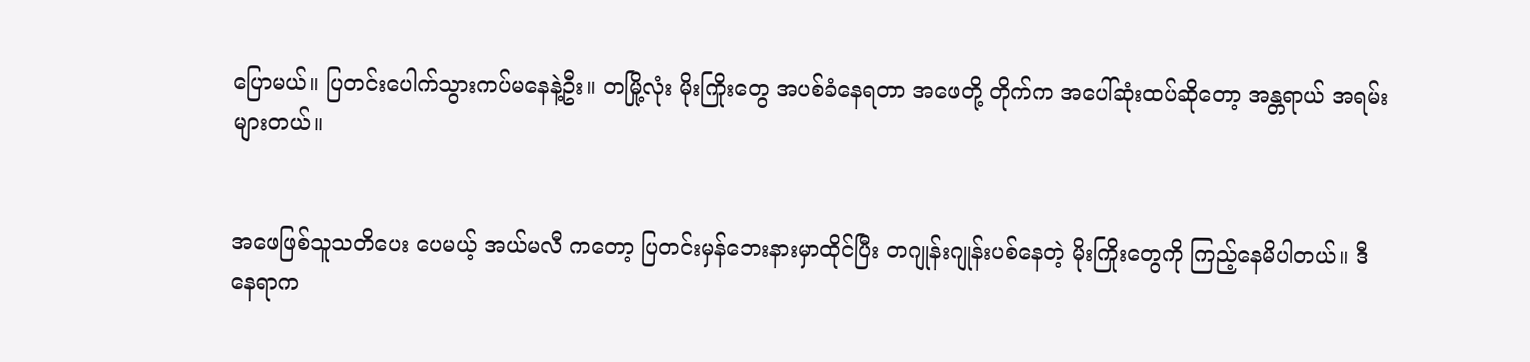ပြောမယ်။ ပြတင်းပေါက်သွားကပ်မနေနဲ့ဦး။ တမြို့လုံး မိုးကြိုးတွေ အပစ်ခံနေရတာ အဖေတို့ တိုက်က အပေါ်ဆုံးထပ်ဆိုတော့ အန္တရာယ် အရမ်းများတယ်။


အဖေဖြစ်သူသတိပေး ပေမယ့် အယ်မလီ ကတော့ ပြတင်းမှန်ဘေးနားမှာထိုင်ပြီး တဂျုန်းဂျုန်းပစ်နေတဲ့ မိုးကြိုးတွေကို ကြည့်နေမိပါတယ်။ ဒီနေရာက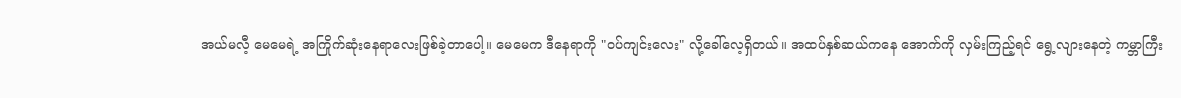အယ်မလီ့ မေမေရဲ့ အကြိုက်ဆုံးနေရာလေးဖြစ်ခဲ့တာပေါ့။ မေမေက ဒီနေရာကို "ဝပ်ကျင်းလေး" လို့ခေါ်လေ့ရှိတယ်။ အထပ်နှစ်ဆယ်ကနေ အောက်ကို လှမ်းကြည့်ရင် ရွေ့လျားနေတဲ့ ကမ္ဘာကြီး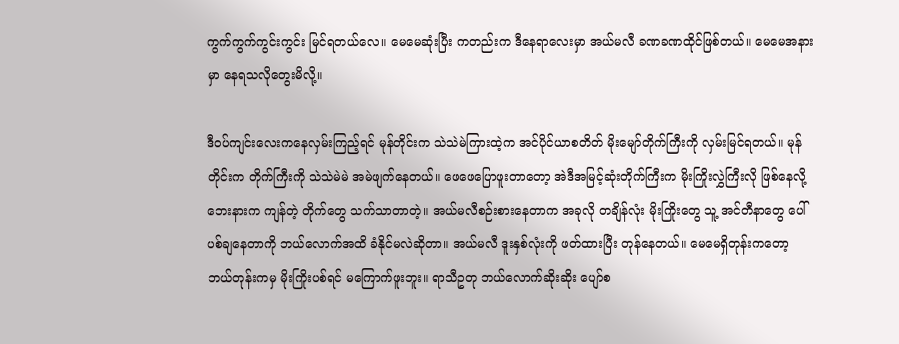ကွက်ကွက်ကွင်းကွင်း မြင်ရတယ်လေ။ မေမေဆုံးပြီး ကတည်းက ဒီနေရာလေးမှာ အယ်မလီ ခဏခဏထိုင်ဖြစ်တယ်။ မေမေအနားမှာ နေရသလိုတွေးမိလို့။

ဒီဝပ်ကျင်းလေးကနေလှမ်းကြည့်ရင် မုန်တိုင်းက သဲသဲမဲကြားထဲ့က အင်ပိုင်ယာစတိတ် မိုးမျော်တိုက်ကြီးကို လှမ်းမြင်ရတယ်။ မုန်တိုင်းက တိုက်ကြီးကို သဲသဲမဲမဲ အမဲဖျက်နေတယ်။ ဖေဖေပြောဖူးတာတော့ အဲဒီအမြင့်ဆုံးတိုက်ကြီးက မိုးကြိုးလွှဲကြီးလို ဖြစ်နေလို့ ဘေးနားက ကျန်တဲ့ တိုက်တွေ သက်သာတာတဲ့။ အယ်မလီစဉ်းစားနေတာက အခုလို တချိန်လုံး မိုးကြိုးတွေ သူ့ အင်တီနာတွေ ပေါ် ပစ်ချနေတာကို ဘယ်လောက်အထိ ခံနိုင်မလဲဆိုတာ။ အယ်မလီ ဒူးနှစ်လုံးကို ဖတ်ထားပြီး တုန်နေတယ်။ မေမေရှိတုန်းကတော့ ဘယ်တုန်းကမှ မိုးကြိုးပစ်ရင် မကြောက်ဖူးဘူး။ ရာသီဥတု ဘယ်လောက်ဆိုးဆိုး ပျော်စ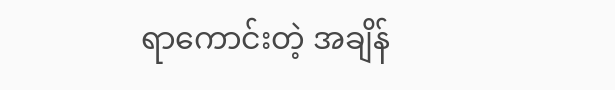ရာကောင်းတဲ့ အချိန်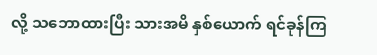လို့ သဘောထားပြီး သားအမိ နှစ်ယောက် ရင်ခုန်ကြ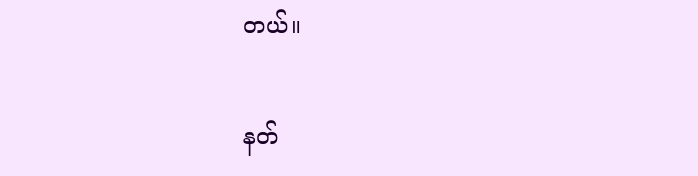တယ်။

နတ်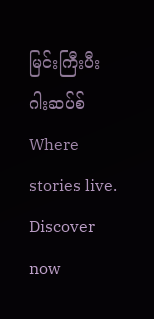မြင်းကြီးပီးဂါးဆပ်စ်Where stories live. Discover now